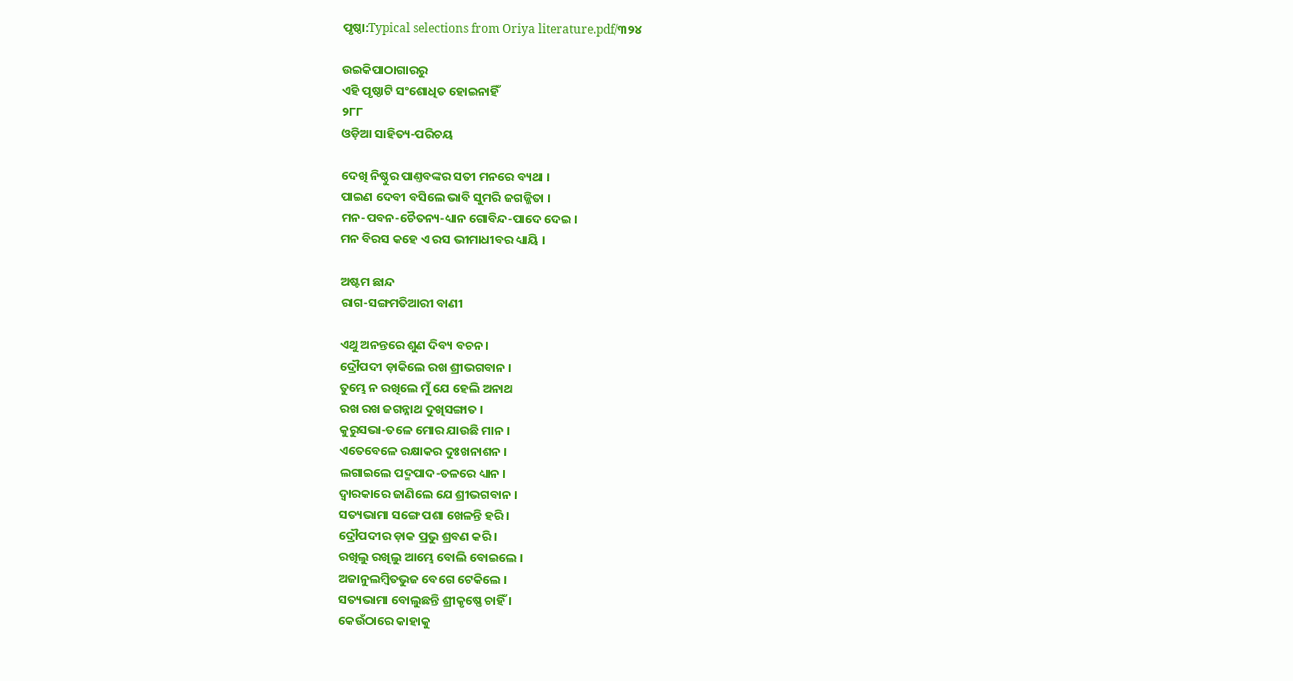ପୃଷ୍ଠା:Typical selections from Oriya literature.pdf/୩୨୪

ଉଇକିପାଠାଗାର‌ରୁ
ଏହି ପୃଷ୍ଠାଟି ସଂଶୋଧିତ ହୋଇନାହିଁ
୨୮୮
ଓଡ଼ିଆ ସାହିତ୍ୟ-ପରିଚୟ

ଦେଖି ନିଷ୍ଠୁର ପାଣ୍ତବଙ୍କର ସତୀ ମନରେ ବ୍ୟଥା ।
ପାଇଣ ଦେବୀ ବସିଲେ ଭାବି ସୁମରି ଜଗଜ୍ଜିତା ।
ମନ-ପବନ-ଚୈତନ୍ୟ-ଧ୍ୟାନ ଗୋବିନ୍ଦ-ପାଦେ ଦେଇ ।
ମନ ବିରସ କ‌ହେ ଏ ରସ ଭୀମାଧୀବର ଧ୍ୟାୟି ।

ଅଷ୍ଟମ ଛାନ୍ଦ
ରାଗ-ସଙ୍ଗମତିଆରୀ ବାଣୀ

ଏଥୁ ଅନନ୍ତରେ ଶୁଣ ଦିବ୍ୟ ବଚନ ।
ଦ୍ରୌପଦୀ ଡ଼ାକିଲେ ରଖ ଶ୍ରୀଭଗବାନ ।
ତୁମ୍ଭେ ନ ରଖିଲେ ମୁଁ ଯେ ହେଲି ଅନାଥ
ରଖ ରଖ ଜଗନ୍ନାଥ ଦୁଖିସଙ୍ଗାତ ।
କୁରୁସଭା-ତଳେ ମୋର ଯାଉଛି ମାନ ।
ଏତେବେଳେ ରକ୍ଷାକର ଦୁଃଖନାଶନ ।
ଲଗାଇଲେ ପଦ୍ମ‌ପାଦ-ତଳରେ ଧ୍ୟାନ ।
ଦ୍ୱାରକାରେ ଜାଣିଲେ ଯେ ଶ୍ରୀଭଗବାନ ।
ସତ୍ୟଭାମା ସଙ୍ଗେ ପଶା ଖେଳନ୍ତି ହରି ।
ଦ୍ରୌପଦୀର ଡ଼ାକ ପ୍ରଭୁ ଶ୍ରବଣ କରି ।
ରଖିଲୁ ରଖିଲୁ ଆମ୍ଭେ ବୋଲି ବୋଇଲେ ।
ଅଜାନୁଲମ୍ବିତଭୁଜ ବେଗେ ଟେକିଲେ ।
ସତ୍ୟଭାମା ବୋଲୁଛନ୍ତି ଶ୍ରୀକୃଷ୍ଣେ ଚାହିଁ ।
କେଉଁଠାରେ କାହାକୁ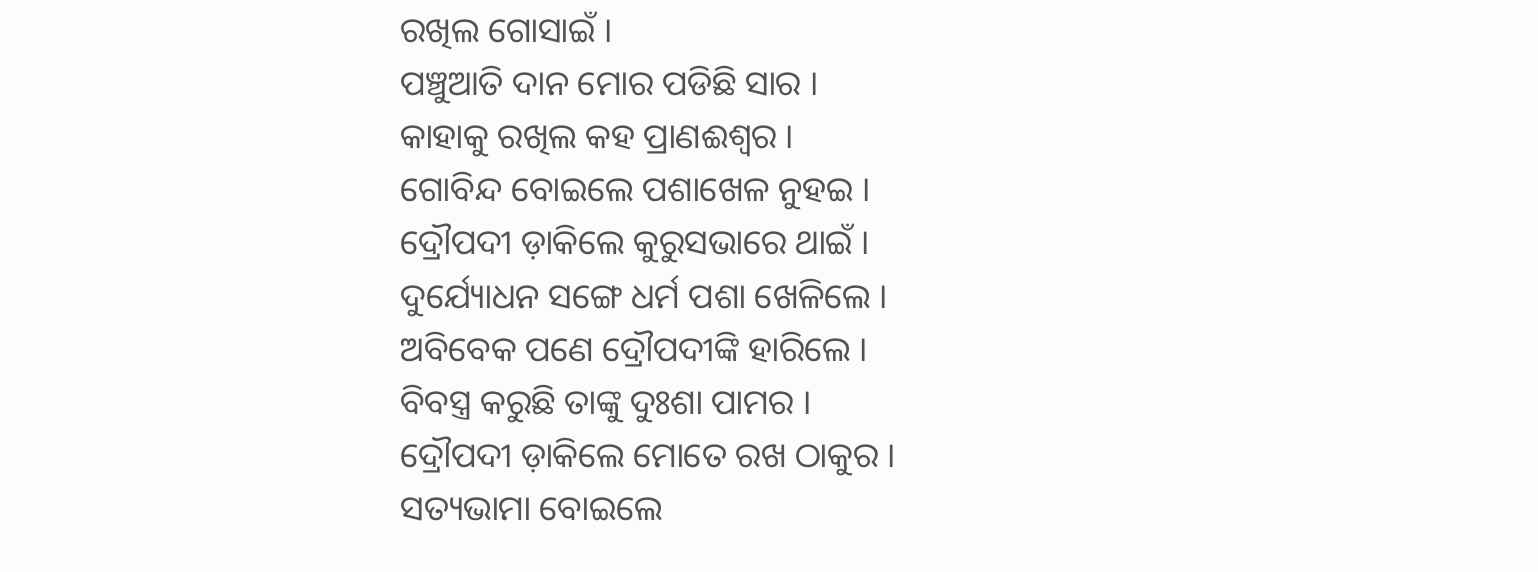ରଖିଲ ଗୋସାଇଁ ।
ପଞ୍ଚୁଆତି ଦାନ ମୋର ପଡିଛି ସାର ।
କାହାକୁ ରଖିଲ କ‌ହ ପ୍ରାଣଈଶ୍ୱର ।
ଗୋବିନ୍ଦ ବୋଇଲେ ପଶାଖେଳ ନୁହଇ ।
ଦ୍ରୌପଦୀ ଡ଼ାକିଲେ କୁରୁସଭାରେ ଥାଇଁ ।
ଦୁର୍ଯ୍ୟୋଧନ ସଙ୍ଗେ ଧର୍ମ ପଶା ଖେଳିଲେ ।
ଅବିବେକ ପଣେ ଦ୍ରୌପଦୀଙ୍କି ହାରିଲେ ।
ବିବସ୍ତ୍ର କରୁଛି ତାଙ୍କୁ ଦୁଃଶା ପାମର ।
ଦ୍ରୌପଦୀ ଡ଼ାକିଲେ ମୋତେ ରଖ ଠାକୁର ।
ସ‌ତ୍ୟଭାମା ବୋଇଲେ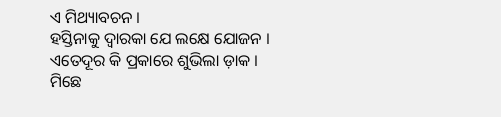ଏ ମିଥ୍ୟାବଚନ ।
ହସ୍ତିନାକୁ ଦ୍ୱାରକା ଯେ ଲକ୍ଷେ ଯୋଜନ ।
ଏତେଦୂର କି ପ୍ରକାରେ ଶୁଭିଲା ଡ଼ାକ ।
ମିଛେ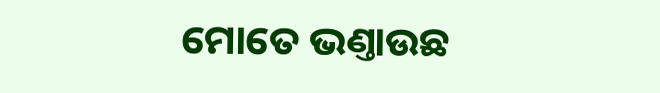ମୋତେ ଭଣ୍ତାଉଛ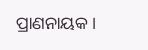ପ୍ରାଣନାୟକ ।